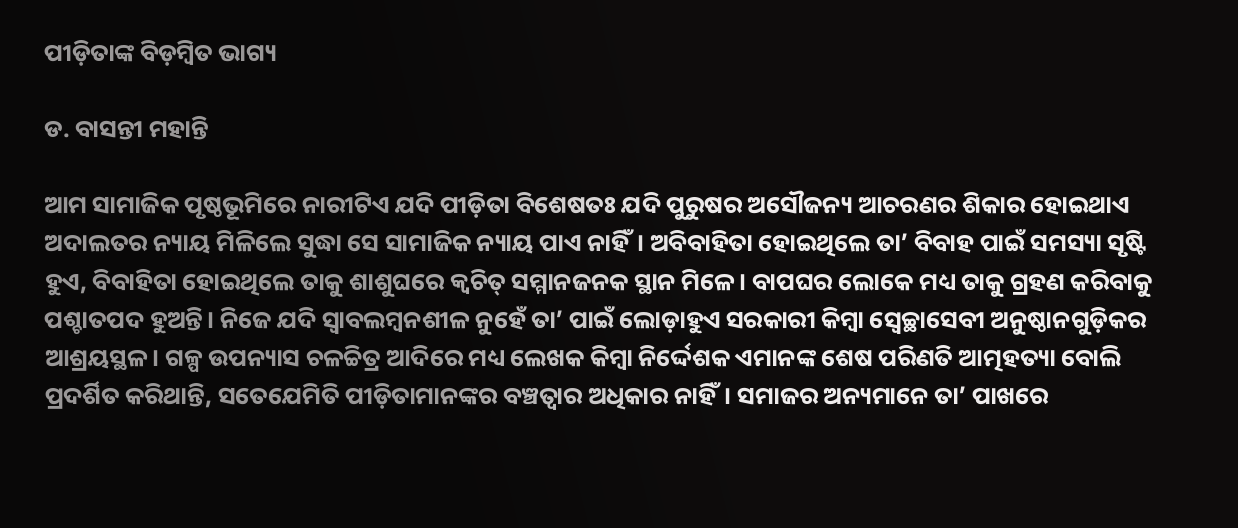ପୀଡ଼ିତାଙ୍କ ବିଡ଼ମ୍ବିତ ଭାଗ୍ୟ

ଡ. ବାସନ୍ତୀ ମହାନ୍ତି

ଆମ ସାମାଜିକ ପୃଷ୍ଠଭୂମିରେ ନାରୀଟିଏ ଯଦି ପୀଡ଼ିତା ବିଶେଷତଃ ଯଦି ପୁରୁଷର ଅସୌଜନ୍ୟ ଆଚରଣର ଶିକାର ହୋଇଥାଏ ଅଦାଲତର ନ୍ୟାୟ ମିଳିଲେ ସୁଦ୍ଧା ସେ ସାମାଜିକ ନ୍ୟାୟ ପାଏ ନାହିଁ। ଅବିବାହିତା ହୋଇଥିଲେ ତା’ ବିବାହ ପାଇଁ ସମସ୍ୟା ସୃଷ୍ଟି ହୁଏ, ବିବାହିତା ହୋଇଥିଲେ ତାକୁ ଶାଶୁଘରେ କ୍ୱଚିତ୍‌ ସମ୍ମାନଜନକ ସ୍ଥାନ ମିଳେ। ବାପଘର ଲୋକେ ମଧ୍ୟ ତାକୁ ଗ୍ରହଣ କରିବାକୁ ପଶ୍ଚାତପଦ ହୁଅନ୍ତି। ନିଜେ ଯଦି ସ୍ବାବଲମ୍ବନଶୀଳ ନୁହେଁ ତା’ ପାଇଁ ଲୋଡ଼ାହୁଏ ସରକାରୀ କିମ୍ବା ସ୍ବେଚ୍ଛାସେବୀ ଅନୁଷ୍ଠାନଗୁଡ଼ିକର ଆଶ୍ରୟସ୍ଥଳ। ଗଳ୍ପ ଉପନ୍ୟାସ ଚଳଚ୍ଚିତ୍ର ଆଦିରେ ମଧ୍ୟ ଲେଖକ କିମ୍ବା ନିର୍ଦ୍ଦେଶକ ଏମାନଙ୍କ ଶେଷ ପରିଣତି ଆତ୍ମହତ୍ୟା ବୋଲି ପ୍ରଦର୍ଶିତ କରିଥାନ୍ତି, ସତେଯେମିତି ପୀଡ଼ିତାମାନଙ୍କର ବଞ୍ଚତ୍ବାର ଅଧିକାର ନାହିଁ। ସମାଜର ଅନ୍ୟମାନେ ତା’ ପାଖରେ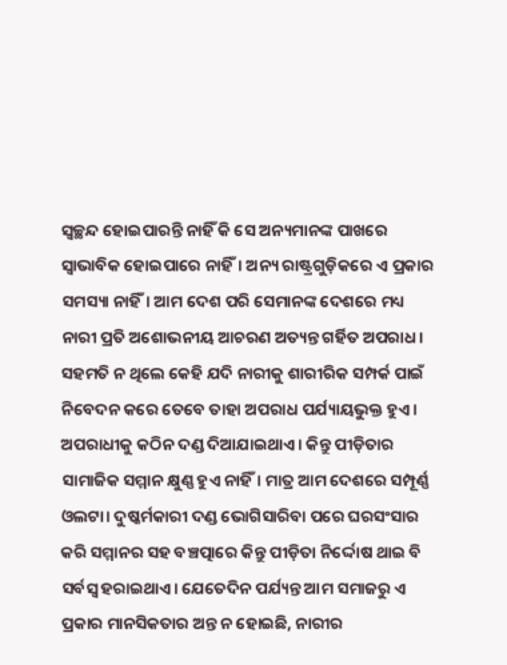ସ୍ବଚ୍ଛନ୍ଦ ହୋଇପାରନ୍ତି ନାହିଁ କି ସେ ଅନ୍ୟମାନଙ୍କ ପାଖରେ ସ୍ବାଭାବିକ ହୋଇପାରେ ନାହିଁ। ଅନ୍ୟ ରାଷ୍ଟ୍ରଗୁଡ଼ିକରେ ଏ ପ୍ରକାର ସମସ୍ୟା ନାହିଁ। ଆମ ଦେଶ ପରି ସେମାନଙ୍କ ଦେଶରେ ମଧ୍ୟ ନାରୀ ପ୍ରତି ଅଶୋଭନୀୟ ଆଚରଣ ଅତ୍ୟନ୍ତ ଗର୍ହିତ ଅପରାଧ। ସହମତି ନ ଥିଲେ କେହି ଯଦି ନାରୀକୁ ଶାରୀରିକ ସମ୍ପର୍କ ପାଇଁ ନିବେଦନ କରେ ତେବେ ତାହା ଅପରାଧ ପର୍ଯ୍ୟାୟଭୁକ୍ତ ହୁଏ। ଅପରାଧୀକୁ କଠିନ ଦଣ୍ଡ ଦିଆଯାଇଥାଏ। କିନ୍ତୁ ପୀଡ଼ିତାର ସାମାଜିକ ସମ୍ମାନ କ୍ଷୁଣ୍ଣ ହୁଏ ନାହିଁ। ମାତ୍ର ଆମ ଦେଶରେ ସମ୍ପୂର୍ଣ୍ଣ ଓଲଟା। ଦୁଷ୍କର୍ମକାରୀ ଦଣ୍ଡ ଭୋଗିସାରିବା ପରେ ଘରସଂସାର କରି ସମ୍ମାନର ସହ ବଞ୍ଚତ୍ପାରେ କିନ୍ତୁ ପୀଡ଼ିତା ନିର୍ଦ୍ଦୋଷ ଥାଇ ବି ସର୍ବସ୍ବ ହରାଇଥାଏ। ଯେତେଦିନ ପର୍ଯ୍ୟନ୍ତ ଆମ ସମାଜରୁ ଏ ପ୍ରକାର ମାନସିକତାର ଅନ୍ତ ନ ହୋଇଛି, ନାରୀର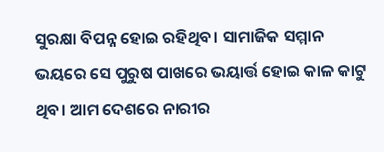ସୁରକ୍ଷା ବିପନ୍ନ ହୋଇ ରହିଥିବ। ସାମାଜିକ ସମ୍ମାନ ଭୟରେ ସେ ପୁରୁଷ ପାଖରେ ଭୟାର୍ତ୍ତ ହୋଇ କାଳ କାଟୁ ଥିବ। ଆମ ଦେଶରେ ନାରୀର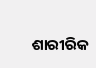ଶାରୀରିକ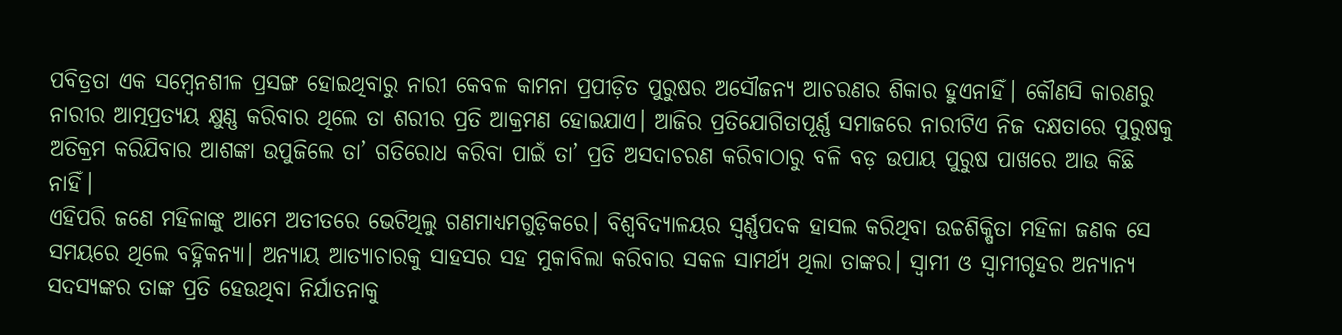ପବିତ୍ରତା ଏକ ସମ୍ବେନଶୀଳ ପ୍ରସଙ୍ଗ ହୋଇଥିବାରୁ ନାରୀ କେବଳ କାମନା ପ୍ରପୀଡ଼ିତ ପୁରୁଷର ଅସୌଜନ୍ୟ ଆଚରଣର ଶିକାର ହୁଏନାହିଁ। କୌଣସି କାରଣରୁ ନାରୀର ଆତ୍ମପ୍ରତ୍ୟୟ କ୍ଷୁଣ୍ଣ କରିବାର ଥିଲେ ତା ଶରୀର ପ୍ରତି ଆକ୍ରମଣ ହୋଇଯାଏ। ଆଜିର ପ୍ରତିଯୋଗିତାପୂର୍ଣ୍ଣ ସମାଜରେ ନାରୀଟିଏ ନିଜ ଦକ୍ଷତାରେ ପୁରୁଷକୁ ଅତିକ୍ରମ କରିଯିବାର ଆଶଙ୍କା ଉପୁଜିଲେ ତା’ ଗତିରୋଧ କରିବା ପାଇଁ ତା’ ପ୍ରତି ଅସଦାଚରଣ କରିବାଠାରୁ ବଳି ବଡ଼ ଉପାୟ ପୁରୁଷ ପାଖରେ ଆଉ କିଛି ନାହିଁ।
ଏହିପରି ଜଣେ ମହିଳାଙ୍କୁ ଆମେ ଅତୀତରେ ଭେଟିଥିଲୁ ଗଣମାଧ୍ୟମଗୁଡ଼ିକରେ। ବିଶ୍ୱବିଦ୍ୟାଳୟର ସ୍ବର୍ଣ୍ଣପଦକ ହାସଲ କରିଥିବା ଉଚ୍ଚଶିକ୍ଷିତା ମହିଳା ଜଣକ ସେ ସମୟରେ ଥିଲେ ବହ୍ନିକନ୍ୟା। ଅନ୍ୟାୟ ଆତ୍ୟାଚାରକୁ ସାହସର ସହ ମୁକାବିଲା କରିବାର ସକଳ ସାମର୍ଥ୍ୟ ଥିଲା ତାଙ୍କର। ସ୍ବାମୀ ଓ ସ୍ବାମୀଗୃହର ଅନ୍ୟାନ୍ୟ ସଦସ୍ୟଙ୍କର ତାଙ୍କ ପ୍ରତି ହେଉଥିବା ନିର୍ଯାତନାକୁ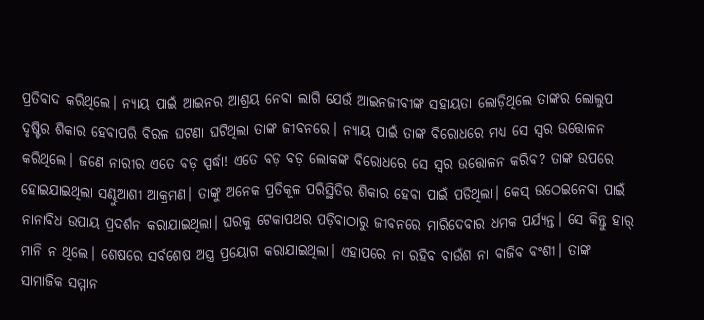ପ୍ରତିବାଦ କରିଥିଲେ। ନ୍ୟାୟ ପାଇଁ ଆଇନର ଆଶ୍ରୟ ନେବା ଲାଗି ଯେଉଁ ଆଇନଜୀବୀଙ୍କ ସହାୟତା ଲୋଡ଼ିଥିଲେ ତାଙ୍କର ଲୋଲୁପ ଦୃଷ୍ଟିର ଶିକାର ହେବାପରି ବିରଳ ଘଟଣା ଘଟିଥିଲା ତାଙ୍କ ଜୀବନରେ। ନ୍ୟାୟ ପାଇଁ ତାଙ୍କ ବିରୋଧରେ ମଧ୍ୟ ସେ ସ୍ବର ଉତ୍ତୋଳନ କରିଥିଲେ। ଜଣେ ନାରୀର ଏତେ ବଡ଼ ସ୍ପର୍ଦ୍ଧା! ଏତେ ବଡ଼ ବଡ଼ ଲୋକଙ୍କ ବିରୋଧରେ ସେ ସ୍ବର ଉତ୍ତୋଳନ କରିବ? ତାଙ୍କ ଉପରେ ହୋଇଯାଇଥିଲା ସଣ୍ଢୁଆଶୀ ଆକ୍ରମଣ। ତାଙ୍କୁ ଅନେକ ପ୍ରତିକୂଳ ପରିସ୍ଥିତିର ଶିକାର ହେବା ପାଇଁ ପଡିଥିଲା। କେସ୍‌ ଉଠେଇନେବା ପାଇଁ ନାନାବିଧ ଉପାୟ ପ୍ରଦର୍ଶନ କରାଯାଇଥିଲା। ଘରକୁ ଟେକାପଥର ପଡ଼ିବାଠାରୁ ଜୀବନରେ ମାରିଦେବାର ଧମକ ପର୍ଯ୍ୟନ୍ତ। ସେ କିନ୍ତୁ ହାର୍‌ ମାନି ନ ଥିଲେ। ଶେଷରେ ସର୍ବଶେଷ ଅସ୍ତ୍ର ପ୍ରୟୋଗ କରାଯାଇଥିଲା। ଏହାପରେ ନା ରହିବ ବାଉଁଶ ନା ବାଜିବ ବଂଶୀ। ତାଙ୍କ ସାମାଜିକ ସମ୍ମାନ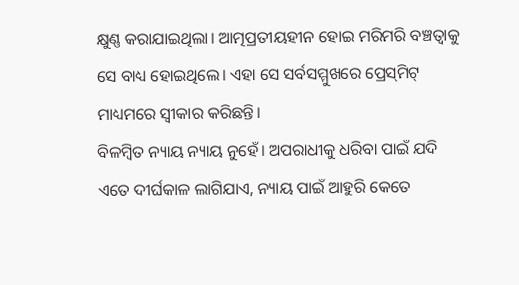କ୍ଷୁଣ୍ଣ କରାଯାଇଥିଲା। ଆତ୍ମପ୍ରତୀୟହୀନ ହୋଇ ମରିମରି ବଞ୍ଚତ୍ବାକୁ ସେ ବାଧ୍ୟ ହୋଇଥିଲେ। ଏହା ସେ ସର୍ବସମ୍ମୁଖରେ ପ୍ରେସ୍‌ମିଟ୍‌ ମାଧ୍ୟମରେ ସ୍ବୀକାର କରିଛନ୍ତି।
ବିଳମ୍ବିତ ନ୍ୟାୟ ନ୍ୟାୟ ନୁହେଁ। ଅପରାଧୀକୁ ଧରିବା ପାଇଁ ଯଦି ଏତେ ଦୀର୍ଘକାଳ ଲାଗିଯାଏ, ନ୍ୟାୟ ପାଇଁ ଆହୁରି କେତେ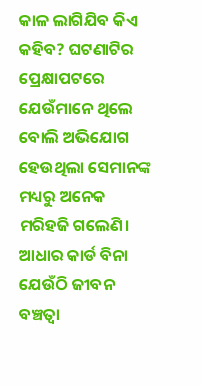କାଳ ଲାଗିଯିବ କିଏ କହିବ? ଘଟଣାଟିର ପ୍ରେକ୍ଷାପଟରେ ଯେଉଁମାନେ ଥିଲେ ବୋଲି ଅଭିଯୋଗ ହେଉଥିଲା ସେମାନଙ୍କ ମଧ୍ୟରୁ ଅନେକ ମରିହଜି ଗଲେଣି। ଆଧାର କାର୍ଡ ବିନା ଯେଉଁଠି ଜୀବନ ବଞ୍ଚତ୍ବା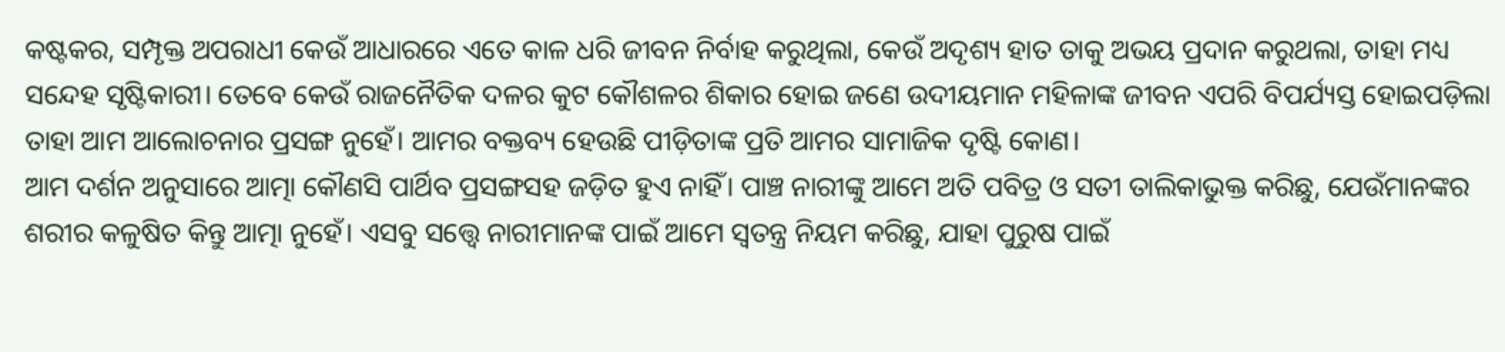କଷ୍ଟକର, ସମ୍ପୃକ୍ତ ଅପରାଧୀ କେଉଁ ଆଧାରରେ ଏତେ କାଳ ଧରି ଜୀବନ ନିର୍ବାହ କରୁଥିଲା, କେଉଁ ଅଦୃଶ୍ୟ ହାତ ତାକୁ ଅଭୟ ପ୍ରଦାନ କରୁଥଲା, ତାହା ମଧ୍ୟ ସନ୍ଦେହ ସୃଷ୍ଟିକାରୀ। ତେବେ କେଉଁ ରାଜନୈତିକ ଦଳର କୁଟ କୌଶଳର ଶିକାର ହୋଇ ଜଣେ ଉଦୀୟମାନ ମହିଳାଙ୍କ ଜୀବନ ଏପରି ବିପର୍ଯ୍ୟସ୍ତ ହୋଇପଡ଼ିଲା ତାହା ଆମ ଆଲୋଚନାର ପ୍ରସଙ୍ଗ ନୁହେଁ। ଆମର ବକ୍ତବ୍ୟ ହେଉଛି ପୀଡ଼ିତାଙ୍କ ପ୍ରତି ଆମର ସାମାଜିକ ଦୃଷ୍ଟି କୋଣ।
ଆମ ଦର୍ଶନ ଅନୁସାରେ ଆତ୍ମା କୌଣସି ପାର୍ଥିବ ପ୍ରସଙ୍ଗସହ ଜଡ଼ିତ ହୁଏ ନାହିଁ। ପାଞ୍ଚ ନାରୀଙ୍କୁ ଆମେ ଅତି ପବିତ୍ର ଓ ସତୀ ତାଲିକାଭୁକ୍ତ କରିଛୁ, ଯେଉଁମାନଙ୍କର ଶରୀର କଳୁଷିତ କିନ୍ତୁ ଆତ୍ମା ନୁହେଁ। ଏସବୁ ସତ୍ତ୍ୱେ ନାରୀମାନଙ୍କ ପାଇଁ ଆମେ ସ୍ବତନ୍ତ୍ର ନିୟମ କରିଛୁ, ଯାହା ପୁରୁଷ ପାଇଁ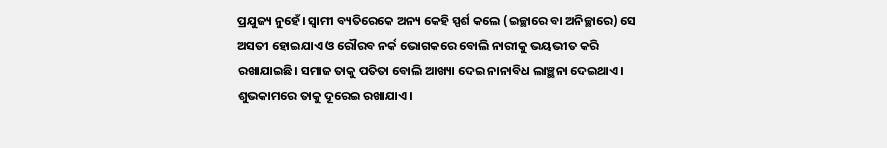ପ୍ରଯୁଜ୍ୟ ନୁହେଁ। ସ୍ବାମୀ ବ୍ୟତିରେକେ ଅନ୍ୟ କେହି ସ୍ପର୍ଶ କଲେ (ଇଚ୍ଛାରେ ବା ଅନିଚ୍ଛାରେ) ସେ ଅସତୀ ହୋଇଯାଏ ଓ ରୌରବ ନର୍କ ଭୋଗକରେ ବୋଲି ନାରୀକୁ ଭୟଭୀତ କରି ରଖାଯାଇଛି। ସମାଜ ତାକୁ ପତିତା ବୋଲି ଆଖ୍ୟା ଦେଇ ନାନାବିଧ ଲାଞ୍ଛନା ଦେଇଥାଏ। ଶୁଭକାମରେ ତାକୁ ଦୂରେଇ ରଖାଯାଏ।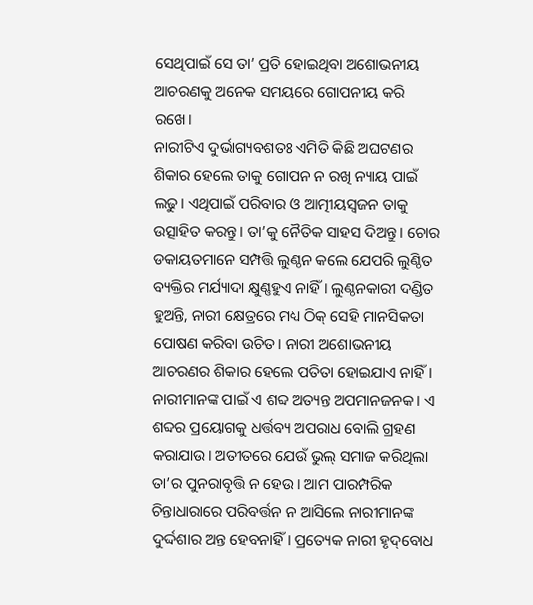ସେଥିପାଇଁ ସେ ତା’ ପ୍ରତି ହୋଇଥିବା ଅଶୋଭନୀୟ ଆଚରଣକୁ ଅନେକ ସମୟରେ ଗୋପନୀୟ କରି ରଖେ।
ନାରୀଟିଏ ଦୁର୍ଭାଗ୍ୟବଶତଃ ଏମିତି କିଛି ଅଘଟଣର ଶିକାର ହେଲେ ତାକୁ ଗୋପନ ନ ରଖି ନ୍ୟାୟ ପାଇଁ ଲଢୁ। ଏଥିପାଇଁ ପରିବାର ଓ ଆତ୍ମୀୟସ୍ବଜନ ତାକୁ ଉତ୍ସାହିତ କରନ୍ତୁ। ତା’କୁ ନୈତିକ ସାହସ ଦିଅନ୍ତୁ। ଚୋର ଡକାୟତମାନେ ସମ୍ପତ୍ତି ଲୁଣ୍ଠନ କଲେ ଯେପରି ଲୁଣ୍ଠିତ ବ୍ୟକ୍ତିର ମର୍ଯ୍ୟାଦା କ୍ଷୁଣ୍ଣହୁଏ ନାହିଁ। ଲୁଣ୍ଠନକାରୀ ଦଣ୍ଡିତ ହୁଅନ୍ତି, ନାରୀ କ୍ଷେତ୍ରରେ ମଧ୍ୟ ଠିକ୍‌ ସେହି ମାନସିକତା ପୋଷଣ କରିବା ଉଚିତ। ନାରୀ ଅଶୋଭନୀୟ ଆଚରଣର ଶିକାର ହେଲେ ପତିତା ହୋଇଯାଏ ନାହିଁ। ନାରୀମାନଙ୍କ ପାଇଁ ଏ ଶବ୍ଦ ଅତ୍ୟନ୍ତ ଅପମାନଜନକ। ଏ ଶବ୍ଦର ପ୍ରୟୋଗକୁ ଧର୍ତ୍ତବ୍ୟ ଅପରାଧ ବୋଲି ଗ୍ରହଣ କରାଯାଉ। ଅତୀତରେ ଯେଉଁ ଭୁଲ୍‌ ସମାଜ କରିଥିଲା ତା’ର ପୁନରାବୃତ୍ତି ନ ହେଉ। ଆମ ପାରମ୍ପରିକ ଚିନ୍ତାଧାରାରେ ପରିବର୍ତ୍ତନ ନ ଆସିଲେ ନାରୀମାନଙ୍କ ଦୁର୍ଦ୍ଦଶାର ଅନ୍ତ ହେବନାହିଁ। ପ୍ରତ୍ୟେକ ନାରୀ ହୃଦ୍‌ବୋଧ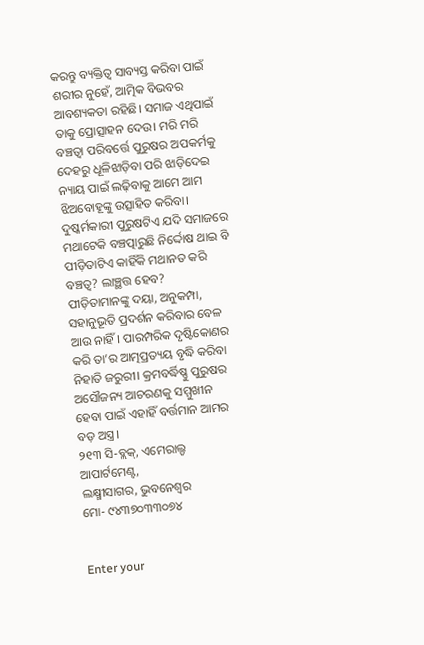କରନ୍ତୁ ବ୍ୟକ୍ତିତ୍ୱ ସାବ୍ୟସ୍ତ କରିବା ପାଇଁ ଶରୀର ନୁହେଁ, ଆତ୍ମିକ ବିଭବର ଆବଶ୍ୟକତା ରହିଛି। ସମାଜ ଏଥିପାଇଁ ତାକୁ ପ୍ରୋତ୍ସାହନ ଦେଉ। ମରି ମରି ବଞ୍ଚତ୍ବା ପରିବର୍ତ୍ତେ ପୁରୁଷର ଅପକର୍ମକୁ ଦେହରୁ ଧୂଳିଝାଡ଼ିବା ପରି ଝାଡ଼ିଦେଇ ନ୍ୟାୟ ପାଇଁ ଲଢ଼ିବାକୁ ଆମେ ଆମ ଝିଅବୋହୂଙ୍କୁ ଉତ୍ସାହିତ କରିବା। ଦୁଷ୍କର୍ମକାରୀ ପୁରୁଷଟିଏ ଯଦି ସମାଜରେ ମଥାଟେକି ବଞ୍ଚତ୍ପାରୁଛି ନିର୍ଦ୍ଦୋଷ ଥାଇ ବି ପୀଡ଼ିତାଟିଏ କାହିଁକି ମଥାନତ କରି ବଞ୍ଚତ୍ବ? ଲାଞ୍ଛତ୍ତ ହେବ?
ପୀଡ଼ିତାମାନଙ୍କୁ ଦୟା, ଅନୁକମ୍ପା, ସହାନୁଭୂତି ପ୍ରଦର୍ଶନ କରିବାର ବେଳ ଆଉ ନାହିଁ। ପାରମ୍ପରିକ ଦୃଷ୍ଟିକୋଣର କରି ତା’ର ଆତ୍ମପ୍ରତ୍ୟୟ ବୃଦ୍ଧି କରିବା ନିହାତି ଜରୁରୀ। କ୍ରମବର୍ଦ୍ଧିଷ୍ଣୁ ପୁରୁଷର ଅସୌଜନ୍ୟ ଆଚରଣକୁ ସମ୍ମୁଖୀନ ହେବା ପାଇଁ ଏହାହିଁ ବର୍ତ୍ତମାନ ଆମର ବଡ଼ ଅସ୍ତ୍ର।
୨୧୩ ସି-ବ୍ଲକ୍‌, ଏମେରାଲ୍ଡ ଆପାର୍ଟମେଣ୍ଟ,
ଲକ୍ଷ୍ମୀସାଗର, ଭୁବନେଶ୍ୱର
ମୋ- ୯୪୩୭୦୩୩୦୭୪


Enter your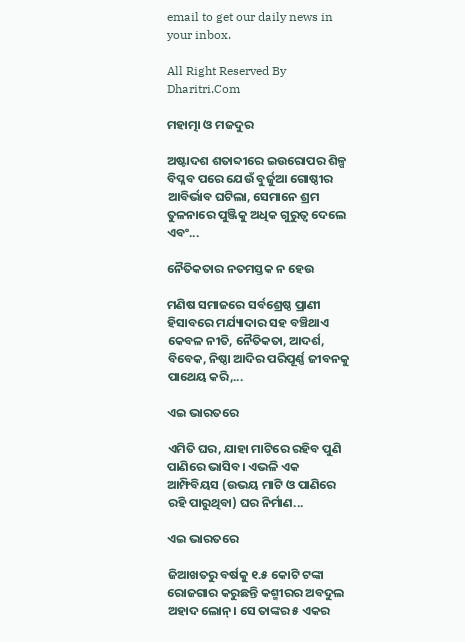email to get our daily news in your inbox.

All Right Reserved By Dharitri.Com

ମହାତ୍ମା ଓ ମଜଦୁର

ଅଷ୍ଟାଦଶ ଶତାବ୍ଦୀରେ ଇଉରୋପର ଶିଳ୍ପ ବିପ୍ଳବ ପରେ ଯେଉଁ ବୁର୍ଜୁଆ ଗୋଷ୍ଠୀର ଆବିର୍ଭାବ ଘଟିଲା, ସେମାନେ ଶ୍ରମ ତୁଳନାରେ ପୁଞ୍ଜିକୁ ଅଧିକ ଗୁରୁତ୍ୱ ଦେଲେ ଏବଂ...

ନୈତିକତାର ନତମସ୍ତକ ନ ହେଉ

ମଣିଷ ସମାଜରେ ସର୍ବଶ୍ରେଷ୍ଠ ପ୍ରାଣୀ ହିସାବରେ ମର୍ଯ୍ୟାଦାର ସହ ବଞ୍ଚିଥାଏ କେବଳ ନୀତି, ନୈତିକତା, ଆଦର୍ଶ, ବିବେକ, ନିଷ୍ଠା ଆଦିର ପରିପୂର୍ଣ୍ଣ ଜୀବନକୁ ପାଥେୟ କରି,...

ଏଇ ଭାରତରେ

ଏମିତି ଘର, ଯାହା ମାଟିରେ ରହିବ ପୁଣି ପାଣିରେ ଭାସିବ। ଏଭଳି ଏକ ଆମ୍ଫିବିୟସ (ଉଭୟ ମାଟି ଓ ପାଣିରେ ରହି ପାରୁଥିବା) ଘର ନିର୍ମାଣ...

ଏଇ ଭାରତରେ

ଜିଆଖତରୁ ବର୍ଷକୁ ୧.୫ କୋଟି ଟଙ୍କା ରୋଜଗାର କରୁଛନ୍ତି କଶ୍ମୀରର ଅବଦୁଲ ଅହାଦ ଲୋନ୍‌। ସେ ତାଙ୍କର ୫ ଏକର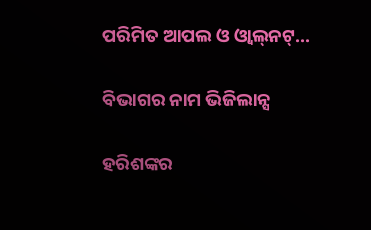ପରିମିତ ଆପଲ ଓ ଓ୍ବାଲ୍‌ନଟ୍‌...

ବିଭାଗର ନାମ ଭିଜିଲାନ୍ସ

ହରିଶଙ୍କର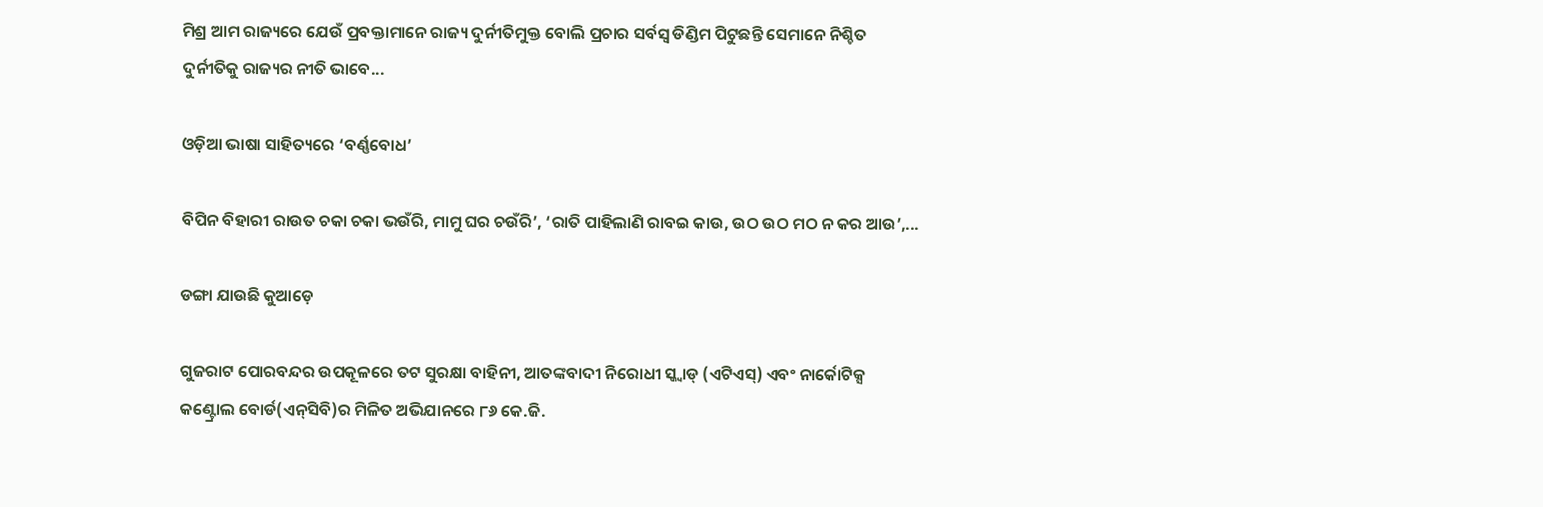ମିଶ୍ର ଆମ ରାଜ୍ୟରେ ଯେଉଁ ପ୍ରବକ୍ତାମାନେ ରାଜ୍ୟ ଦୁର୍ନୀତିମୁକ୍ତ ବୋଲି ପ୍ରଚାର ସର୍ବସ୍ବ ଡିଣ୍ଡିମ ପିଟୁଛନ୍ତି ସେମାନେ ନିଶ୍ଚିତ ଦୁର୍ନୀତିକୁ ରାଜ୍ୟର ନୀତି ଭାବେ...

ଓଡ଼ିଆ ଭାଷା ସାହିତ୍ୟରେ ‘ବର୍ଣ୍ଣବୋଧ’

ବିପିନ ବିହାରୀ ରାଉତ ଚକା ଚକା ଭଉଁରି, ମାମୁ ଘର ଚଉଁରି’, ‘ରାତି ପାହିଲାଣି ରାବଇ କାଉ, ଉଠ ଉଠ ମଠ ନ କର ଆଉ’,...

ଡଙ୍ଗା ଯାଉଛି କୁଆଡ଼େ

ଗୁଜରାଟ ପୋରବନ୍ଦର ଉପକୂଳରେ ତଟ ସୁରକ୍ଷା ବାହିନୀ, ଆତଙ୍କବାଦୀ ନିରୋଧୀ ସ୍କ୍ବାଡ୍‌ (ଏଟିଏସ୍‌) ଏବଂ ନାର୍କୋଟିକ୍ସ କଣ୍ଟ୍ରୋଲ ବୋର୍ଡ(ଏନ୍‌ସିବି)ର ମିଳିତ ଅଭିଯାନରେ ୮୬ କେ.ଜି.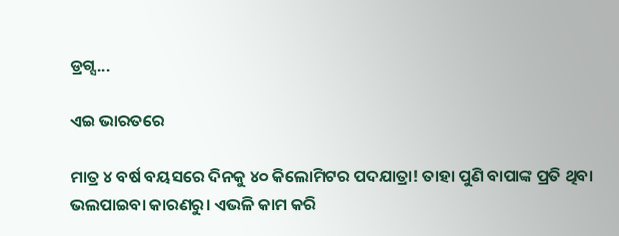ଡ୍ରଗ୍ସ...

ଏଇ ଭାରତରେ

ମାତ୍ର ୪ ବର୍ଷ ବୟସରେ ଦିନକୁ ୪୦ କିଲୋମିଟର ପଦଯାତ୍ରା! ତାହା ପୁଣି ବାପାଙ୍କ ପ୍ରତି ଥିବା ଭଲପାଇବା କାରଣରୁ। ଏଭଳି କାମ କରି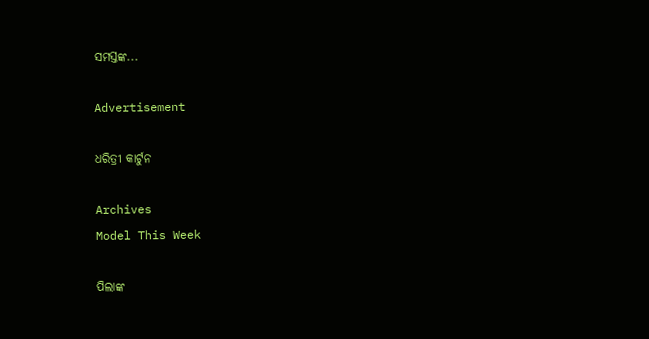ସମସ୍ତଙ୍କ...

Advertisement

ଧରିତ୍ରୀ କାର୍ଟୁନ

Archives
Model This Week

ପିଲାଙ୍କ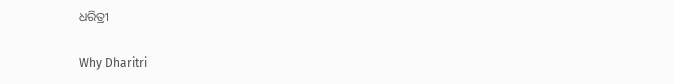ଧରିତ୍ରୀ

Why Dharitri